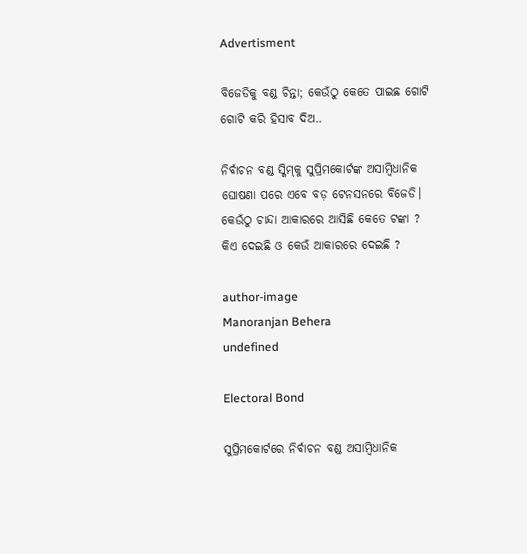Advertisment

ବିଜେଡିକୁ ବଣ୍ଡ ଚିନ୍ତା; କେଉଁଠୁ କେତେ ପାଇଛ ଗୋଟି ଗୋଟି କରି ହିସାବ ଦିଅ..

ନିର୍ବାଚନ ବଣ୍ଡ ସ୍କିମ୍‌କୁ ସୁପ୍ରିମକୋର୍ଟଙ୍କ ଅସାମ୍ବିଧାନିକ ଘୋଷଣା ପରେ ଏବେ ବଡ଼ ଟେନସନରେ ବିଜେଡି। କେଉଁଠୁ ଚାନ୍ଦା ଆକାରରେ ଆସିଛି କେତେ ଟଙ୍କା ? କିଏ ଦେଇଛି ଓ କେଉଁ ଆକାରରେ ଦେଇଛି ?

author-image
Manoranjan Behera
undefined

Electoral Bond

ସୁପ୍ରିମକୋର୍ଟରେ ନିର୍ବାଚନ ବଣ୍ଡ ଅସାମ୍ବିଧାନିକ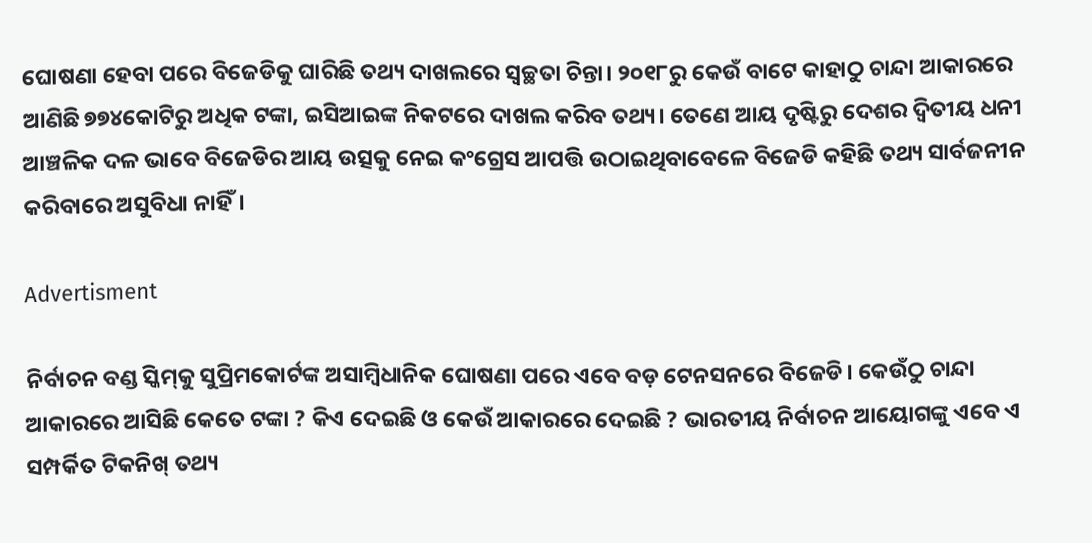ଘୋଷଣା ହେବା ପରେ ବିଜେଡିକୁ ଘାରିଛି ତଥ୍ୟ ଦାଖଲରେ ସ୍ୱଚ୍ଛତା ଚିନ୍ତା। ୨୦୧୮ରୁ କେଉଁ ବାଟେ କାହାଠୁ ଚାନ୍ଦା ଆକାରରେ ଆଣିଛି ୭୭୪କୋଟିରୁ ଅଧିକ ଟଙ୍କା, ଇସିଆଇଙ୍କ ନିକଟରେ ଦାଖଲ କରିବ ତଥ୍ୟ। ତେଣେ ଆୟ ଦୃଷ୍ଟିରୁ ଦେଶର ଦ୍ୱିତୀୟ ଧନୀ ଆଞ୍ଚଳିକ ଦଳ ଭାବେ ବିଜେଡିର ଆୟ ଉତ୍ସକୁ ନେଇ କଂଗ୍ରେସ ଆପତ୍ତି ଉଠାଇଥିବାବେଳେ ବିଜେଡି କହିଛି ତଥ୍ୟ ସାର୍ବଜନୀନ କରିବାରେ ଅସୁବିଧା ନାହିଁ।

Advertisment

ନିର୍ବାଚନ ବଣ୍ଡ ସ୍କିମ୍‌କୁ ସୁପ୍ରିମକୋର୍ଟଙ୍କ ଅସାମ୍ବିଧାନିକ ଘୋଷଣା ପରେ ଏବେ ବଡ଼ ଟେନସନରେ ବିଜେଡି। କେଉଁଠୁ ଚାନ୍ଦା ଆକାରରେ ଆସିଛି କେତେ ଟଙ୍କା ? କିଏ ଦେଇଛି ଓ କେଉଁ ଆକାରରେ ଦେଇଛି ? ଭାରତୀୟ ନିର୍ବାଚନ ଆୟୋଗଙ୍କୁ ଏବେ ଏ ସମ୍ପର୍କିତ ଟିକନିଖ୍ ତଥ୍ୟ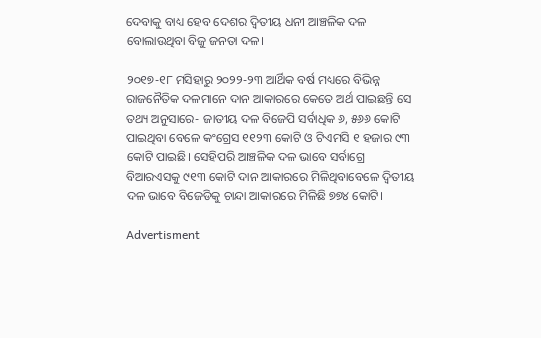ଦେବାକୁ ବାଧ୍ୟ ହେବ ଦେଶର ଦ୍ୱିତୀୟ ଧନୀ ଆଞ୍ଚଳିକ ଦଳ ବୋଲାଉଥିବା ବିଜୁ ଜନତା ଦଳ।

୨୦୧୭-୧୮ ମସିହାରୁ ୨୦୨୨-୨୩ ଆର୍ଥିକ ବର୍ଷ ମଧ୍ୟରେ ବିଭିନ୍ନ ରାଜନୈତିକ ଦଳମାନେ ଦାନ ଆକାରରେ କେତେ ଅର୍ଥ ପାଇଛନ୍ତି ସେ ତଥ୍ୟ ଅନୁସାରେ- ଜାତୀୟ ଦଳ ବିଜେପି ସର୍ବାଧିକ ୬, ୫୬୬ କୋଟି ପାଇଥିବା ବେଳେ କଂଗ୍ରେସ ୧୧୨୩ କୋଟି ଓ ଟିଏମସି ୧ ହଜାର ୯୩ କୋଟି ପାଇଛି। ସେହିପରି ଆଞ୍ଚଳିକ ଦଳ ଭାବେ ସର୍ବାଗ୍ରେ ବିଆରଏସକୁ ୯୧୩ କୋଟି ଦାନ ଆକାରରେ ମିଳିଥିବାବେଳେ ଦ୍ୱିତୀୟ ଦଳ ଭାବେ ବିଜେଡିକୁ ଚାନ୍ଦା ଆକାରରେ ମିଳିଛି ୭୭୪ କୋଟି।

Advertisment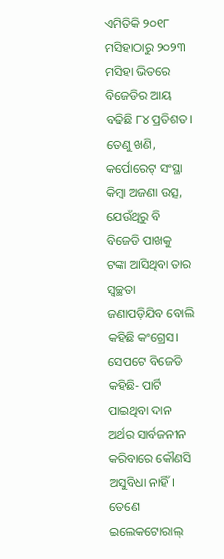ଏମିତିକି ୨୦୧୮ ମସିହାଠାରୁ ୨୦୨୩ ମସିହା ଭିତରେ ବିଜେଡିର ଆୟ ବଢିଛି ୮୪ ପ୍ରତିଶତ। ତେଣୁ ଖଣି, କର୍ପୋରେଟ୍ ସଂସ୍ଥା କିମ୍ବା ଅଜଣା ଉତ୍ସ, ଯେଉଁଥିରୁ ବି ବିଜେଡି ପାଖକୁ ଟଙ୍କା ଆସିଥିବା ତାର ସ୍ୱଚ୍ଛତା ଜଣାପଡ଼ିଯିବ ବୋଲି କହିଛି କଂଗ୍ରେସ। ସେପଟେ ବିଜେଡି କହିଛି- ପାର୍ଟି ପାଇଥିବା ଦାନ ଅର୍ଥର ସାର୍ବଜନୀନ କରିବାରେ କୌଣସି ଅସୁବିଧା ନାହିଁ। ତେଣେ ଇଲେକଟୋରାଲ୍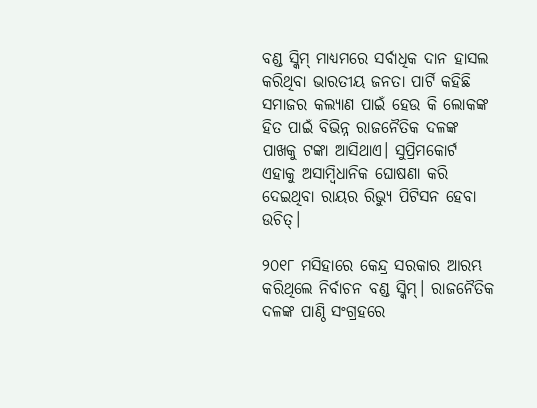ବଣ୍ଡ ସ୍କିମ୍ ମାଧ୍ୟମରେ ସର୍ବାଧିକ ଦାନ ହାସଲ କରିଥିବା ଭାରତୀୟ ଜନତା ପାର୍ଟି କହିଛି ସମାଜର କଲ୍ୟାଣ ପାଇଁ ହେଉ କି ଲୋକଙ୍କ ହିତ ପାଇଁ ବିଭିନ୍ନ ରାଜନୈତିକ ଦଳଙ୍କ ପାଖକୁ ଟଙ୍କା ଆସିଥାଏ। ସୁପ୍ରିମକୋର୍ଟ ଏହାକୁ ଅସାମ୍ବିଧାନିକ ଘୋଷଣା କରି ଦେଇଥିବା ରାୟର ରିଭ୍ୟୁ ପିଟିସନ ହେବା ଉଚିତ୍।

୨୦୧୮ ମସିହାରେ କେନ୍ଦ୍ର ସରକାର ଆରମ୍ଭ କରିଥିଲେ ନିର୍ବାଚନ ବଣ୍ଡ ସ୍କିମ୍। ରାଜନୈତିକ ଦଳଙ୍କ ପାଣ୍ଠି ସଂଗ୍ରହରେ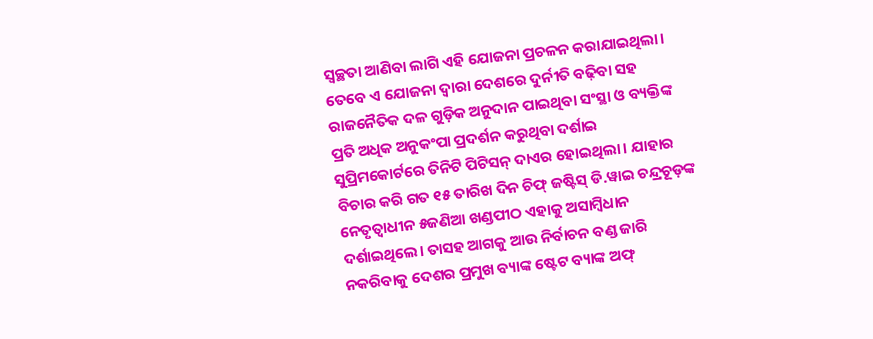ସ୍ୱଚ୍ଛତା ଆଣିବା ଲାଗି ଏହି ଯୋଜନା ପ୍ରଚଳନ କରାଯାଇଥିଲା। ତେବେ ଏ ଯୋଜନା ଦ୍ୱାରା ଦେଶରେ ଦୁର୍ନୀତି ବଢ଼ିବା ସହ ରାଜନୈତିକ ଦଳ ଗୁଡ଼ିକ ଅନୁଦାନ ପାଇଥିବା ସଂସ୍ଥା ଓ ବ୍ୟକ୍ତିଙ୍କ ପ୍ରତି ଅଧିକ ଅନୁକଂପା ପ୍ରଦର୍ଶନ କରୁଥିବା ଦର୍ଶାଇ ସୁପ୍ରିମକୋର୍ଟରେ ତିନିଟି ପିଟିସନ୍ ଦାଏର ହୋଇଥିଲା। ଯାହାର ବିଚାର କରି ଗତ ୧୫ ତାରିଖ ଦିନ ଚିଫ୍ ଜଷ୍ଟିସ୍ ଡି.ୱାଇ ଚନ୍ଦ୍ରଚୂଡ଼ଙ୍କ ନେତୃତ୍ୱାଧୀନ ୫ଜଣିଆ ଖଣ୍ଡପୀଠ ଏହାକୁ ଅସାମ୍ବିଧାନ ଦର୍ଶାଇଥିଲେ। ତାସହ ଆଗକୁ ଆଉ ନିର୍ବାଚନ ବଣ୍ଡ ଜାରି ନକରିବାକୁ ଦେଶର ପ୍ରମୁଖ ବ୍ୟାଙ୍କ ଷ୍ଟେଟ ବ୍ୟାଙ୍କ ଅଫ୍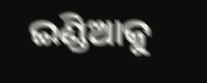ଇଣ୍ଡିଆକୁ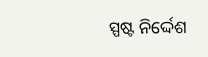ସ୍ପଷ୍ଟ ନିର୍ଦ୍ଦେଶ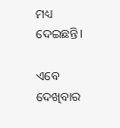ମଧ୍ୟ ଦେଇଛନ୍ତି।

ଏବେ ଦେଖିବାର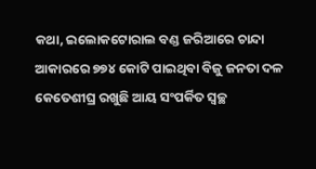କଥା, ଇଲୋକଟୋରାଲ ବଣ୍ଡ ଜରିଆରେ ଚାନ୍ଦା ଆକାରରେ ୭୭୪ କୋଟି ପାଇଥିବା ବିଜୁ ଜନତା ଦଳ କେତେଶୀଘ୍ର ରଖୁଛି ଆୟ ସଂପର୍କିତ ସ୍ୱଚ୍ଛ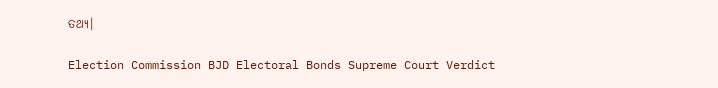ତଥ୍ୟ।

Election Commission BJD Electoral Bonds Supreme Court Verdict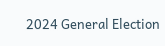2024 General Election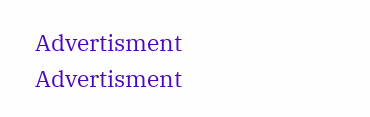Advertisment
Advertisment